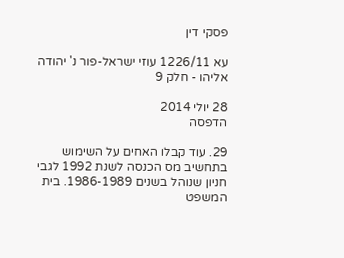פסקי דין

עא 1226/11 עוזי ישראל-פור נ' יהודה אליהו - חלק 9

28 יולי 2014
הדפסה

29. עוד קבלו האחים על השימוש בתחשיב מס הכנסה לשנת 1992 לגבי חניון שנוהל בשנים 1986-1989. בית המשפט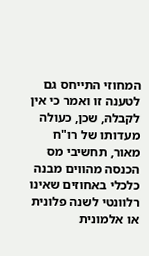המחוזי התייחס גם לטענה זו ואמר כי אין לקבלהּ, שכן, כעולה מעדותו של רו"ח מאור, תחשיבי מס הכנסה מהווים מבנה כלכלי באחוזים שאינו רלוונטי לשנה פלונית או אלמונית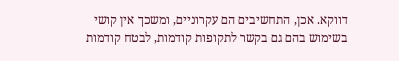דווקא. אכן, התחשיבים הם עקרוניים, ומשכך אין קושי בשימוש בהם גם בקשר לתקופות קודמות, לבטח קודמות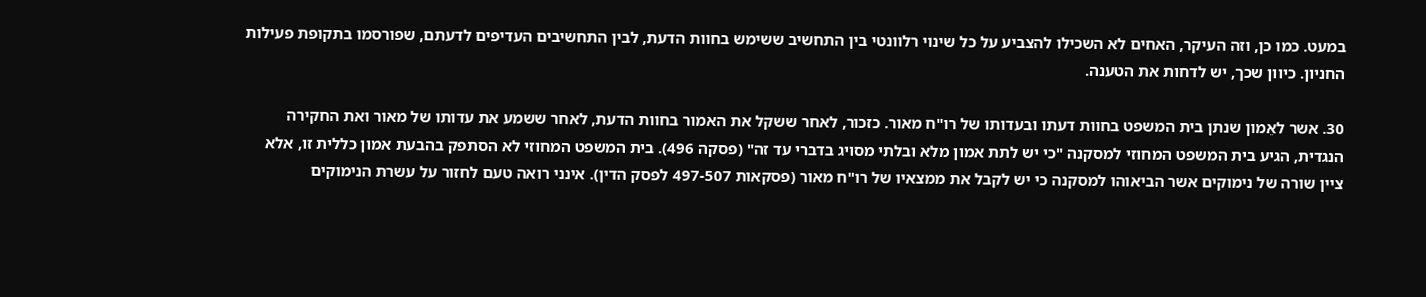במעט. כמו כן, וזה העיקר, האחים לא השכילו להצביע על כל שינוי רלוונטי בין התחשיב ששימש בחוות הדעת, לבין התחשיבים העדיפים לדעתם, שפורסמו בתקופת פעילות החניון. כיוון שכך, יש לדחות את הטענה.

30. אשר לאֵמון שנתן בית המשפט בחוות דעתו ובעדותו של רו"ח מאור. כזכור, לאחר ששקל את האמור בחוות הדעת, לאחר ששמע את עדותו של מאור ואת החקירה הנגדית, הגיע בית המשפט המחוזי למסקנה "כי יש לתת אמון מלא ובלתי מסויג בדברי עד זה" (פסקה 496). בית המשפט המחוזי לא הסתפק בהבעת אמון כללית זו, אלא ציין שורה של נימוקים אשר הביאוהו למסקנה כי יש לקבל את ממצאיו של רו"ח מאור (פסקאות 497-507 לפסק הדין). אינני רואה טעם לחזור על עשרת הנימוקים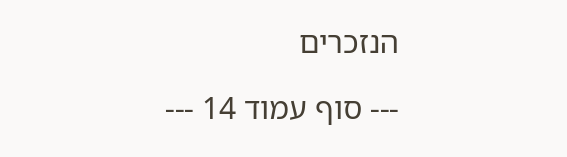הנזכרים

--- סוף עמוד 14 ---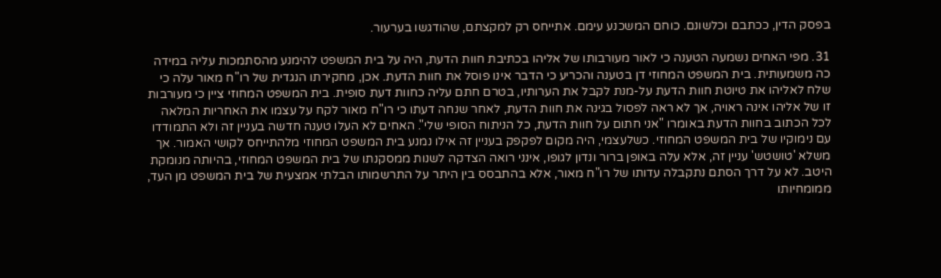בפסק הדין, ככתבם וכלשונם. כוחם המשכנע עימם. אתייחס רק למקצתם, שהודגשו בערעור.

31. מפי האחים נשמעה הטענה כי לאור מעורבותו של אליהו בכתיבת חוות הדעת, היה על בית המשפט להימנע מהסתמכות עליה במידה כה משמעותית. בית המשפט המחוזי דן בטענה והכריע כי הדבר אינו פוסל את חוות הדעת. אכן, מחקירתו הנגדית של רו"ח מאור עלה כי שלח לאליהו את טיוטת חוות הדעת על-מנת לקבל את הערותיו, בטרם חתם עליה כחוות דעת סופית. בית המשפט המחוזי ציין כי מעורבות זו של אליהו אינה ראויה, אך לא ראה לפסול בגינה את חוות הדעת, לאחר שנחה דעתו כי רו"ח מאור לקח על עצמו את האחריות המלאה לכל הכתוב בחוות הדעת באומרו "אני חתום על חוות הדעת, כל הניתוח הסופי שלי". האחים לא העלו טענה חדשה בעניין זה ולא התמודדו עם נימוקיו של בית המשפט המחוזי. כשלעצמי, היה מקום לפקפק בעניין זה אילו נמנע בית המשפט המחוזי מלהתייחס לקושי האמור. אך משלא 'טושטש' עניין זה, אלא עלה באופן ברור ונדון לגופו, אינני רואה הצדקה לשנות ממסקנתו של בית המשפט המחוזי, בהיותה מנומקת היטב. לא על דרך הסתם נתקבלה עדותו של רו"ח מאור, אלא בהתבסס בין היתר על התרשמותו הבלתי אמצעית של בית המשפט מן העד, ממומחיותו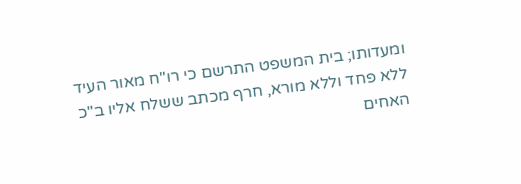ומעדותו; בית המשפט התרשם כי רו"ח מאור העיד ללא פחד וללא מורא, חרף מכתב ששלח אליו ב"כ האחים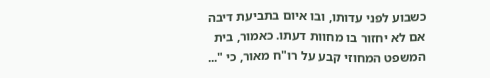כשבוע לפני עדותו, ובו איום בתביעת דיבה אם לא יחזור בו מחוות דעתו. כאמור, בית המשפט המחוזי קבע על רו"ח מאור, כי "...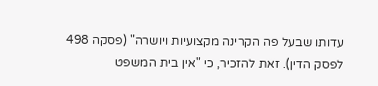עדותו שבעל פה הקרינה מקצועיות ויושרה" (פסקה 498 לפסק הדין). זאת להזכיר, כי "אין בית המשפט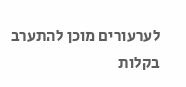לערעורים מוכן להתערב בקלות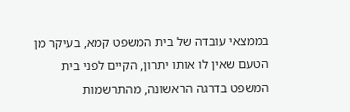בממצאי עובדה של בית המשפט קמא, בעיקר מן הטעם שאין לו אותו יתרון, הקיים לפני בית המשפט בדרגה הראשונה, מהתרשמות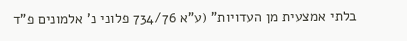בלתי אמצעית מן העדויות" (ע"א 734/76 פלוני נ' אלמונים פ"ד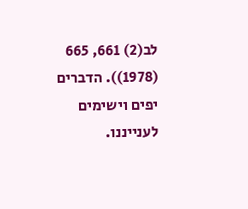לב(2) 661, 665 (1978)). הדברים יפים וישימים לענייננו.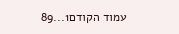עמוד הקודם1...89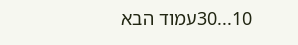10...30עמוד הבא